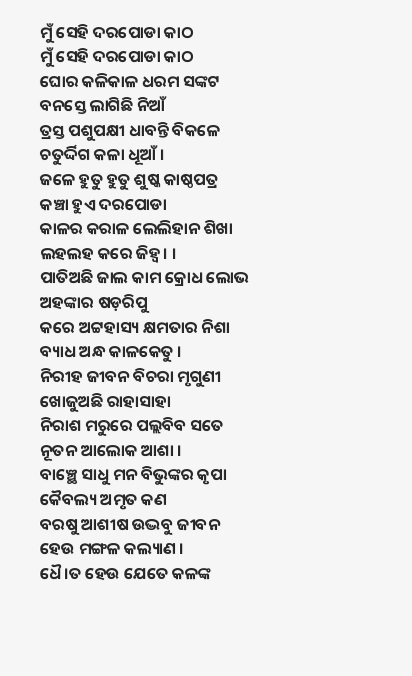ମୁଁ ସେହି ଦରପୋଡା କାଠ
ମୁଁ ସେହି ଦରପୋଡା କାଠ
ଘୋର କଳିକାଳ ଧରମ ସଙ୍କଟ
ବନସ୍ତେ ଲାଗିଛି ନିଆଁ
ତ୍ରସ୍ତ ପଶୁପକ୍ଷୀ ଧାବନ୍ତି ବିକଳେ
ଚତୁର୍ଦ୍ଦିଗ କଳା ଧୂଆଁ ।
ଜଳେ ହୁତୁ ହୁତୁ ଶୁଷ୍କ କାଷ୍ଠପତ୍ର
କଞ୍ଚା ହୁଏ ଦରପୋଡା
କାଳର କରାଳ ଲେଲିହାନ ଶିଖା
ଲହଲହ କରେ ଜିହ୍ୱ। ।
ପାତିଅଛି ଜାଲ କାମ କ୍ରୋଧ ଲୋଭ
ଅହଙ୍କାର ଷଡ଼ରିପୁ
କରେ ଅଟ୍ଟହାସ୍ୟ କ୍ଷମତାର ନିଶା
ବ୍ୟାଧ ଅନ୍ଧ କାଳକେତୁ ।
ନିରୀହ ଜୀବନ ବିଚରା ମୃଗୁଣୀ
ଖୋଜୁଅଛି ରାହାସାହା
ନିରାଶ ମରୁରେ ପଲ୍ଲବିବ ସତେ
ନୂତନ ଆଲୋକ ଆଶା ।
ବାଞ୍ଛେ ସାଧୁ ମନ ବିଭୁଙ୍କର କୃପା
କୈବଲ୍ୟ ଅମୃତ କଣ
ବରଷୁ ଆଶୀଷ ଉଦ୍ଭବୁ ଜୀବନ
ହେଉ ମଙ୍ଗଳ କଲ୍ୟାଣ ।
ଧୈ।ତ ହେଉ ଯେତେ କଳଙ୍କ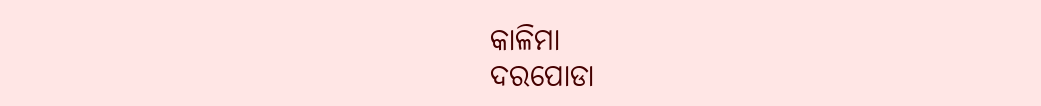କାଳିମା
ଦରପୋଡା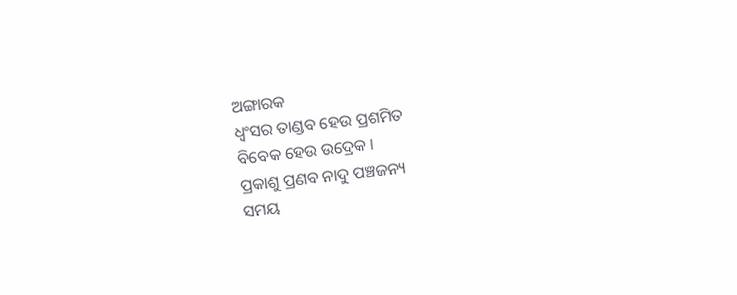ଅଙ୍ଗାରକ
ଧ୍ୱଂସର ତାଣ୍ଡବ ହେଉ ପ୍ରଶମିତ
ବିବେକ ହେଉ ଉଦ୍ରେକ ।
ପ୍ରକାଶୁ ପ୍ରଣବ ନାଦୁ ପଞ୍ଚଜନ୍ୟ
ସମୟ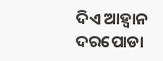ଦିଏ ଆହ୍ୱାନ
ଦରପୋଡା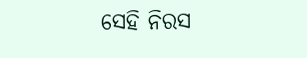ସେହି ନିରସ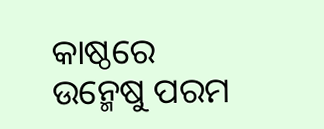କାଷ୍ଠରେ
ଉନ୍ମେଷୁ ପରମ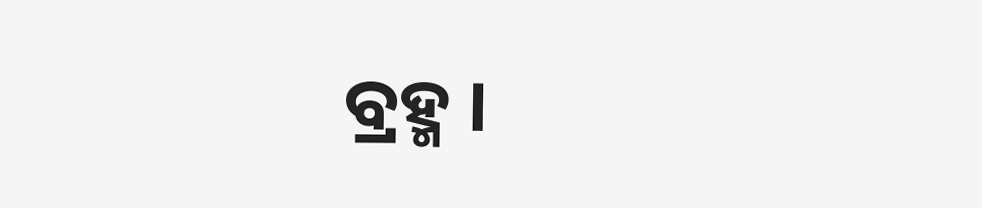ବ୍ରହ୍ମ ।